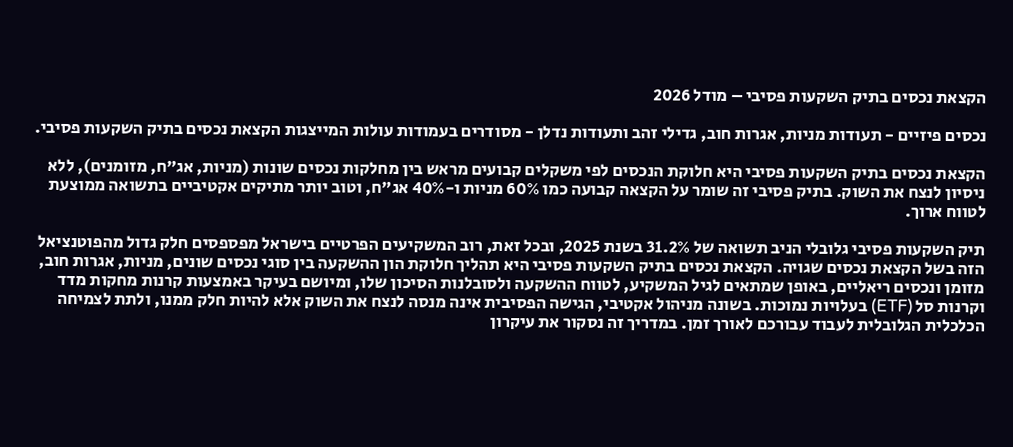הקצאת נכסים בתיק השקעות פסיבי – מודל 2026

נכסים פיזיים - תעודות מניות, אגרות חוב, גדילי זהב ותעודות נדלן - מסודרים בעמודות עולות המייצגות הקצאת נכסים בתיק השקעות פסיבי.

הקצאת נכסים בתיק השקעות פסיבי היא חלוקת הנכסים לפי משקלים קבועים מראש בין מחלקות נכסים שונות (מניות, אג"ח, מזומנים), ללא ניסיון לנצח את השוק. בתיק פסיבי זה שומר על הקצאה קבועה כמו 60% מניות ו-40% אג"ח, וטוב יותר מתיקים אקטיביים בתשואה ממוצעת לטווח ארוך.

תיק השקעות פסיבי גלובלי הניב תשואה של 31.2% בשנת 2025, ובכל זאת, רוב המשקיעים הפרטיים בישראל מפספסים חלק גדול מהפוטנציאל הזה בשל הקצאת נכסים שגויה. הקצאת נכסים בתיק השקעות פסיבי היא תהליך חלוקת הון ההשקעה בין סוגי נכסים שונים, מניות, אגרות חוב, מזומן ונכסים ריאליים, באופן שמתאים לגיל המשקיע, לטווח ההשקעה ולסובלנות הסיכון שלו, ומיושם בעיקר באמצעות קרנות מחקות מדד וקרנות סל (ETF) בעלויות נמוכות. בשונה מניהול אקטיבי, הגישה הפסיבית אינה מנסה לנצח את השוק אלא להיות חלק ממנו, ולתת לצמיחה הכלכלית הגלובלית לעבוד עבורכם לאורך זמן. במדריך זה נסקור את עיקרון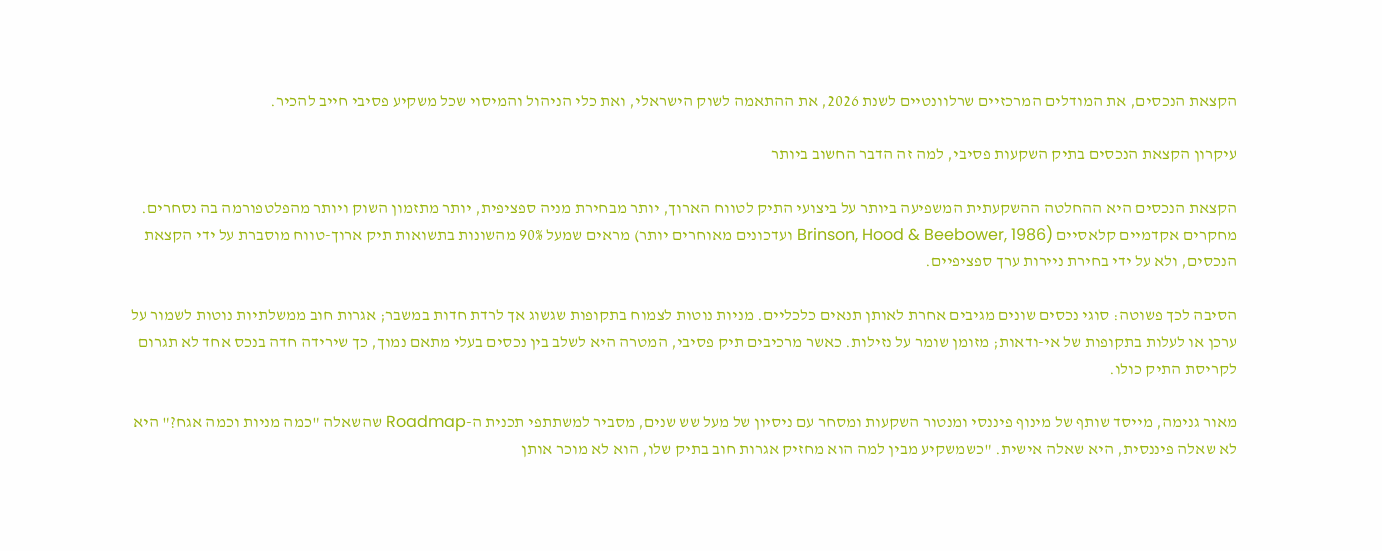הקצאת הנכסים, את המודלים המרכזיים שרלוונטיים לשנת 2026, את ההתאמה לשוק הישראלי, ואת כלי הניהול והמיסוי שכל משקיע פסיבי חייב להכיר.

עיקרון הקצאת הנכסים בתיק השקעות פסיבי, למה זה הדבר החשוב ביותר

הקצאת הנכסים היא ההחלטה ההשקעתית המשפיעה ביותר על ביצועי התיק לטווח הארוך, יותר מבחירת מניה ספציפית, יותר מתזמון השוק ויותר מהפלטפורמה בה נסחרים. מחקרים אקדמיים קלאסיים (Brinson, Hood & Beebower, 1986 ועדכונים מאוחרים יותר) מראים שמעל 90% מהשונות בתשואות תיק ארוך-טווח מוסברת על ידי הקצאת הנכסים, ולא על ידי בחירת ניירות ערך ספציפיים.

הסיבה לכך פשוטה: סוגי נכסים שונים מגיבים אחרת לאותן תנאים כלכליים. מניות נוטות לצמוח בתקופות שגשוג אך לרדת חדות במשבר; אגרות חוב ממשלתיות נוטות לשמור על ערכן או לעלות בתקופות של אי-ודאות; מזומן שומר על נזילות. כאשר מרכיבים תיק פסיבי, המטרה היא לשלב בין נכסים בעלי מתאם נמוך, כך שירידה חדה בנכס אחד לא תגרום לקריסת התיק כולו.

מאור גנימה, מייסד שותף של מינוף פיננסי ומנטור השקעות ומסחר עם ניסיון של מעל שש שנים, מסביר למשתתפי תכנית ה-Roadmap שהשאלה "כמה מניות וכמה אגח?" היא לא שאלה פיננסית, היא שאלה אישית. "כשמשקיע מבין למה הוא מחזיק אגרות חוב בתיק שלו, הוא לא מוכר אותן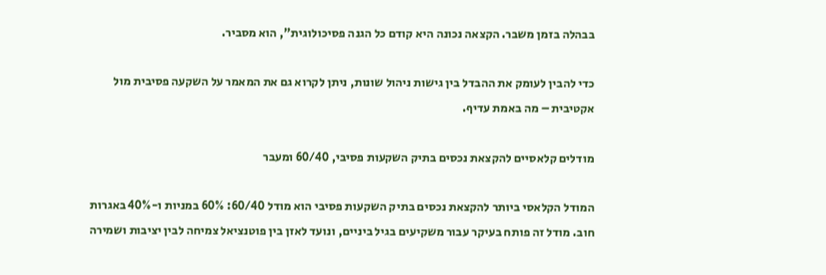בבהלה בזמן משבר. הקצאה נכונה היא קודם כל הגנה פסיכולוגית", הוא מסביר.

כדי להבין לעומק את ההבדל בין גישות ניהול שונות, ניתן לקרוא גם את המאמר על השקעה פסיבית מול אקטיבית – מה באמת עדיף.

מודלים קלאסיים להקצאת נכסים בתיק השקעות פסיבי, 60/40 ומעבר

המודל הקלאסי ביותר להקצאת נכסים בתיק השקעות פסיבי הוא מודל 60/40: 60% במניות ו-40% באגרות חוב. מודל זה פותח בעיקר עבור משקיעים בגיל ביניים, ונועד לאזן בין פוטנציאל צמיחה לבין יציבות ושמירה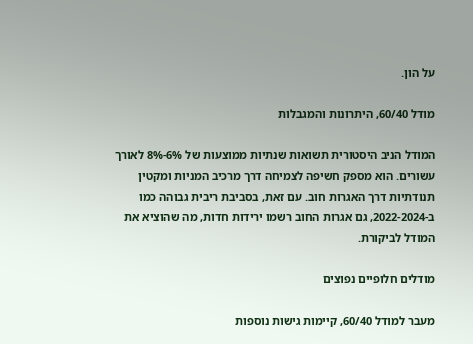על הון.

מודל 60/40, היתרונות והמגבלות

המודל הניב היסטורית תשואות שנתיות ממוצעות של 6%-8% לאורך עשורים. הוא מספק חשיפה לצמיחה דרך מרכיב המניות ומקטין תנודתיות דרך האגרות חוב. עם זאת, בסביבת ריבית גבוהה כמו ב-2022-2024, גם אגרות החוב רשמו ירידות חדות, מה שהוציא את המודל לביקורת.

מודלים חלופיים נפוצים

מעבר למודל 60/40, קיימות גישות נוספות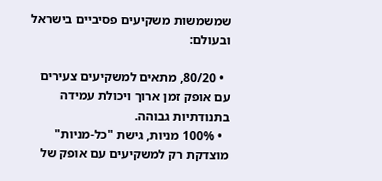שמשמשות משקיעים פסיביים בישראל ובעולם:

  • 80/20, מתאים למשקיעים צעירים עם אופק זמן ארוך ויכולת עמידה בתנודתיות גבוהה.
  • 100% מניות, גישת "כל-מניות" מוצדקת רק למשקיעים עם אופק של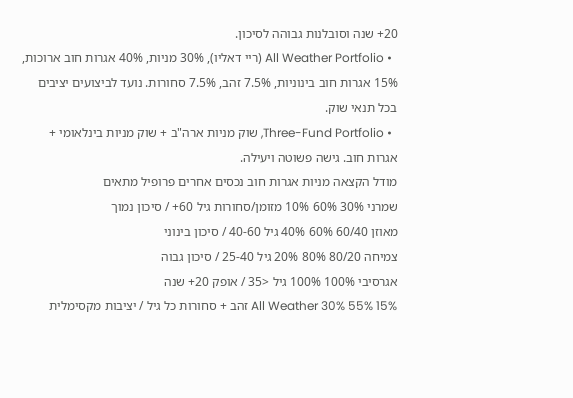20+ שנה וסובלנות גבוהה לסיכון.
  • All Weather Portfolio (ריי דאליו), 30% מניות, 40% אגרות חוב ארוכות, 15% אגרות חוב בינוניות, 7.5% זהב, 7.5% סחורות. נועד לביצועים יציבים בכל תנאי שוק.
  • Three-Fund Portfolio, שוק מניות ארה"ב + שוק מניות בינלאומי + אגרות חוב. גישה פשוטה ויעילה.
מודל הקצאה מניות אגרות חוב נכסים אחרים פרופיל מתאים
שמרני 30% 60% 10% מזומן/סחורות גיל 60+ / סיכון נמוך
מאוזן 60/40 60% 40% גיל 40-60 / סיכון בינוני
צמיחה 80/20 80% 20% גיל 25-40 / סיכון גבוה
אגרסיבי 100% 100% גיל <35 / אופק 20+ שנה
All Weather 30% 55% 15% זהב + סחורות כל גיל / יציבות מקסימלית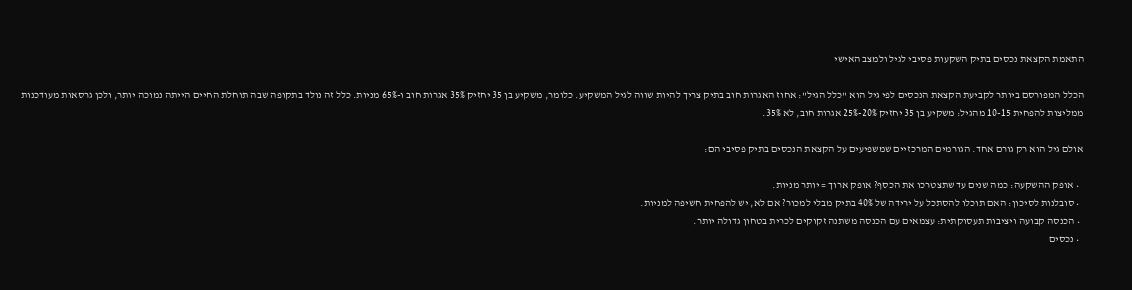התאמת הקצאת נכסים בתיק השקעות פסיבי לגיל ולמצב האישי

הכלל המפורסם ביותר לקביעת הקצאת הנכסים לפי גיל הוא "כלל הגיל": אחוז האגרות חוב בתיק צריך להיות שווה לגיל המשקיע. כלומר, משקיע בן 35 יחזיק 35% אגרות חוב ו-65% מניות. כלל זה נולד בתקופה שבה תוחלת החיים הייתה נמוכה יותר, ולכן גרסאות מעודכנות ממליצות להפחית 10-15 מהגיל: משקיע בן 35 יחזיק 20%-25% אגרות חוב, לא 35%.

אולם גיל הוא רק גורם אחד. הגורמים המרכזיים שמשפיעים על הקצאת הנכסים בתיק פסיבי הם:

  • אופק ההשקעה: כמה שנים עד שתצטרכו את הכסף? אופק ארוך = יותר מניות.
  • סובלנות לסיכון: האם תוכלו להסתכל על ירידה של 40% בתיק מבלי למכור? אם לא, יש להפחית חשיפה למניות.
  • הכנסה קבועה ויציבות תעסוקתית: עצמאים עם הכנסה משתנה זקוקים לכרית בטחון גדולה יותר.
  • נכסים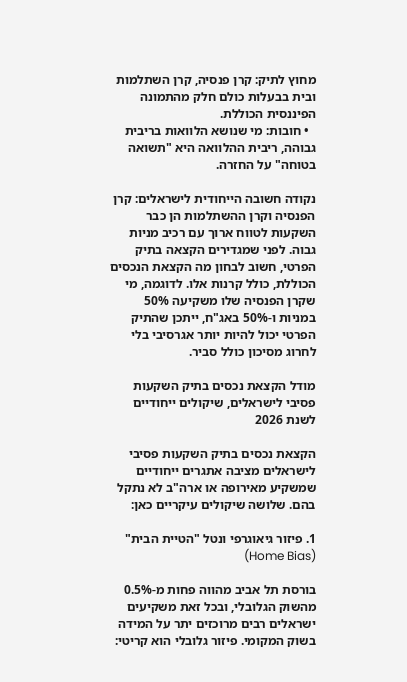מחוץ לתיק: קרן פנסיה, קרן השתלמות ובית בבעלות כולם חלק מהתמונה הפיננסית הכוללת.
  • חובות: מי שנושא הלוואות בריבית גבוהה, ריבית ההלוואה היא "תשואה בטוחה" על החזרה.

נקודה חשובה הייחודית לישראלים: קרן הפנסיה וקרן ההשתלמות הן כבר השקעות לטווח ארוך עם רכיב מניות גבוה. לפני שמגדירים הקצאה בתיק הפרטי, חשוב לבחון מה הקצאת הנכסים הכוללת, כולל קרנות אלו. לדוגמה, מי שקרן הפנסיה שלו משקיעה 50% במניות ו-50% באג"ח, ייתכן שהתיק הפרטי יכול להיות יותר אגרסיבי בלי לחרוג מסיכון כולל סביר.

מודל הקצאת נכסים בתיק השקעות פסיבי לישראלים, שיקולים ייחודיים לשנת 2026

הקצאת נכסים בתיק השקעות פסיבי לישראלים מציבה אתגרים ייחודיים שמשקיע מאירופה או ארה"ב לא נתקל בהם. שלושה שיקולים עיקריים כאן:

1. פיזור גיאוגרפי ונטל "הטיית הבית" (Home Bias)

בורסת תל אביב מהווה פחות מ-0.5% מהשוק הגלובלי, ובכל זאת משקיעים ישראלים רבים מרוכזים יתר על המידה בשוק המקומי. פיזור גלובלי הוא קריטי: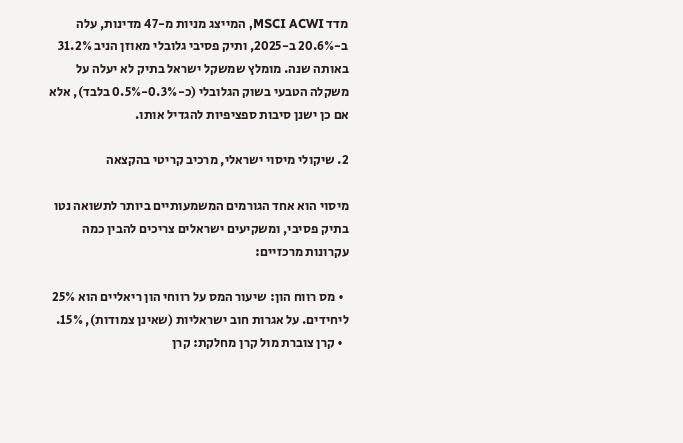מדד MSCI ACWI, המייצג מניות מ-47 מדינות, עלה ב-20.6% ב-2025, ותיק פסיבי גלובלי מאוזן הניב 31.2% באותה שנה. מומלץ שמשקל ישראל בתיק לא יעלה על משקלה הטבעי בשוק הגלובלי (כ-0.3%-0.5% בלבד), אלא אם כן ישנן סיבות ספציפיות להגדיל אותו.

2. שיקולי מיסוי ישראלי, מרכיב קריטי בהקצאה

מיסוי הוא אחד הגורמים המשמעותיים ביותר לתשואה נטו בתיק פסיבי, ומשקיעים ישראלים צריכים להבין כמה עקרונות מרכזיים:

  • מס רווח הון: שיעור המס על רווחי הון ריאליים הוא 25% ליחידים. על אגרות חוב ישראליות (שאינן צמודות), 15%.
  • קרן צוברת מול קרן מחלקת: קרן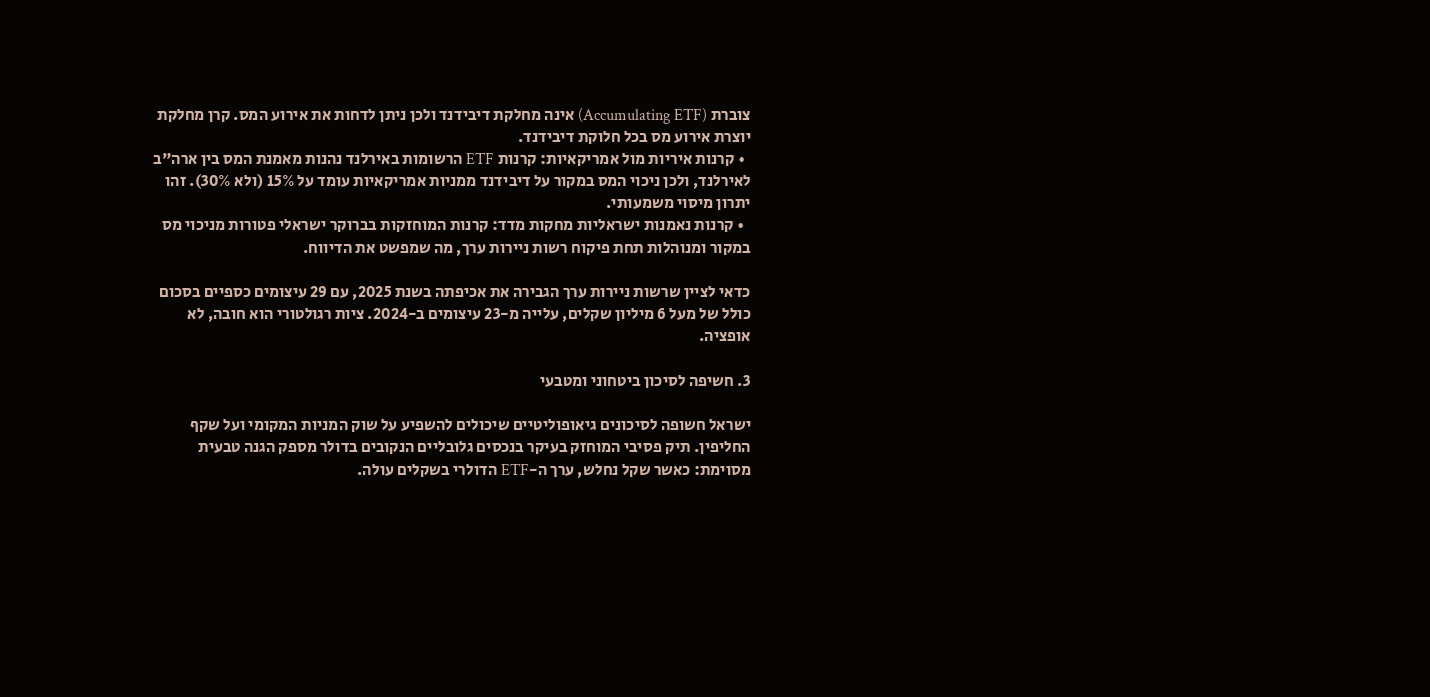צוברת (Accumulating ETF) אינה מחלקת דיבידנד ולכן ניתן לדחות את אירוע המס. קרן מחלקת יוצרת אירוע מס בכל חלוקת דיבידנד.
  • קרנות איריות מול אמריקאיות: קרנות ETF הרשומות באירלנד נהנות מאמנת המס בין ארה"ב לאירלנד, ולכן ניכוי המס במקור על דיבידנד ממניות אמריקאיות עומד על 15% (ולא 30%). זהו יתרון מיסוי משמעותי.
  • קרנות נאמנות ישראליות מחקות מדד: קרנות המוחזקות בברוקר ישראלי פטורות מניכוי מס במקור ומנוהלות תחת פיקוח רשות ניירות ערך, מה שמפשט את הדיווח.

כדאי לציין שרשות ניירות ערך הגבירה את אכיפתה בשנת 2025, עם 29 עיצומים כספיים בסכום כולל של מעל 6 מיליון שקלים, עלייה מ-23 עיצומים ב-2024. ציות רגולטורי הוא חובה, לא אופציה.

3. חשיפה לסיכון ביטחוני ומטבעי

ישראל חשופה לסיכונים גיאופוליטיים שיכולים להשפיע על שוק המניות המקומי ועל שקף החליפין. תיק פסיבי המוחזק בעיקר בנכסים גלובליים הנקובים בדולר מספק הגנה טבעית מסוימת: כאשר שקל נחלש, ערך ה-ETF הדולרי בשקלים עולה.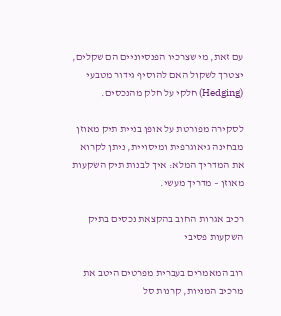עם זאת, מי שצרכיו הפנסיוניים הם שקלים, יצטרך לשקול האם להוסיף גידור מטבעי (Hedging) חלקי על חלק מהנכסים.

לסקירה מפורטת על אופן בניית תיק מאוזן מבחינה גיאוגרפית ומיסויית, ניתן לקרוא את המדריך המלא: איך לבנות תיק השקעות מאוזן – מדריך מעשי.

רכיב אגרות החוב בהקצאת נכסים בתיק השקעות פסיבי

רוב המאמרים בעברית מפרטים היטב את מרכיב המניות, קרנות סל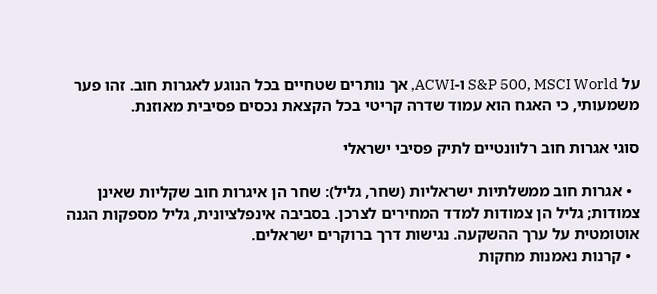על S&P 500, MSCI World ו-ACWI, אך נותרים שטחיים בכל הנוגע לאגרות חוב. זהו פער משמעותי, כי האגח הוא עמוד שדרה קריטי בכל הקצאת נכסים פסיבית מאוזנת.

סוגי אגרות חוב רלוונטיים לתיק פסיבי ישראלי

  • אגרות חוב ממשלתיות ישראליות (שחר, גליל): שחר הן איגרות חוב שקליות שאינן צמודות; גליל הן צמודות למדד המחירים לצרכן. בסביבה אינפלציונית, גליל מספקות הגנה אוטומטית על ערך ההשקעה. נגישות דרך ברוקרים ישראלים.
  • קרנות נאמנות מחקות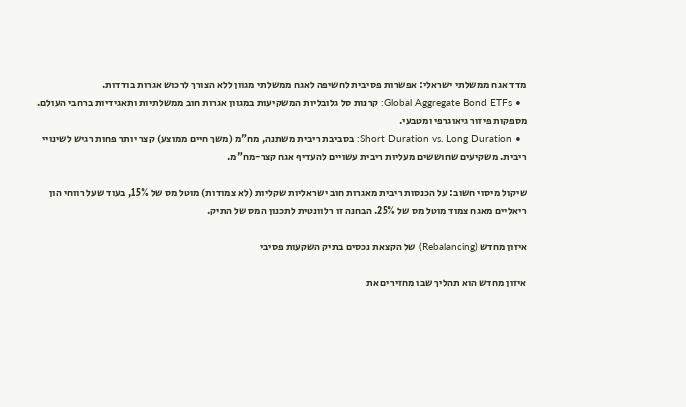מדד אגח ממשלתי ישראלי: אפשרות פסיבית לחשיפה לאגח ממשלתי מגוון ללא הצורך לרכוש אגרות בודדות.
  • Global Aggregate Bond ETFs: קרנות סל גלובליות המשקיעות במגוון אגרות חוב ממשלתיות ותאגידיות ברחבי העולם. מספקות פיזור גיאוגרפי ומטבעי.
  • Short Duration vs. Long Duration: בסביבת ריבית משתנה, מח"מ (משך חיים ממוצע) קצר יותר פחות רגיש לשינויי ריבית. משקיעים שחוששים מעליות ריבית עשויים להעדיף אגח קצר-מח"מ.

שיקול מיסוי חשוב: על הכנסות ריבית מאגרות חוב ישראליות שקליות (לא צמודות) מוטל מס של 15%, בעוד שעל רווחי הון ריאליים מאגח צמוד מוטל מס של 25%. הבחנה זו רלוונטית לתכנון המס של התיק.

איזון מחדש (Rebalancing) של הקצאת נכסים בתיק השקעות פסיבי

איזון מחדש הוא תהליך שבו מחזירים את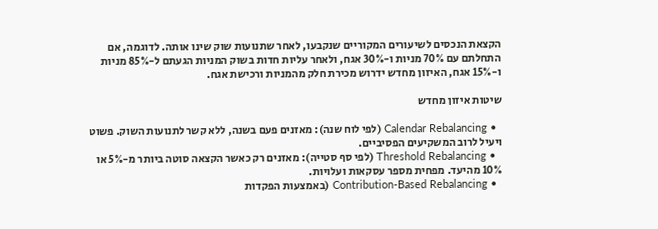הקצאת הנכסים לשיעורים המקוריים שנקבעו, לאחר שתנועות שוק שינו אותה. לדוגמה, אם התחלתם עם 70% מניות ו-30% אגח, ולאחר עליות חדות בשוק המניות הגעתם ל-85% מניות ו-15% אגח, האיזון מחדש ידרוש מכירת חלק מהמניות ורכישת אגח.

שיטות איזון מחדש

  • Calendar Rebalancing (לפי לוח שנה): מאזנים פעם בשנה, ללא קשר לתנועות השוק. פשוט ויעיל לרוב המשקיעים הפסיביים.
  • Threshold Rebalancing (לפי סף סטייה): מאזנים רק כאשר הקצאה סוטה ביותר מ-5% או 10% מהיעד. מפחית מספר עסקאות ועלויות.
  • Contribution-Based Rebalancing (באמצעות הפקדות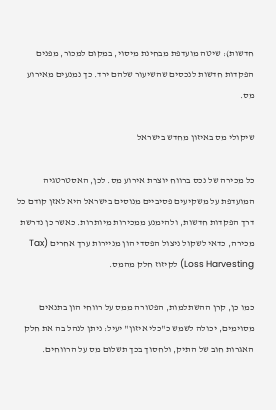חדשות): שיטה מועדפת מבחינת מיסוי, במקום למכור, מפנים הפקדות חדשות לנכסים שהשיעור שלהם ירד. כך נמנעים מאירוע מס.

שיקולי מס באיזון מחדש בישראל

כל מכירה של נכס ברווח יוצרת אירוע מס. לכן, האסטרטגיה המועדפת על משקיעים פסיביים מנוסים בישראל היא לאזן קודם כל דרך הפקדות חדשות, ולהימנע ממכירות מיותרות. כאשר כן נדרשת מכירה, כדאי לשקול ניצול הפסדי הון מניירות ערך אחרים (Tax Loss Harvesting) לקיזוז חלק מהמס.

כמו כן, קרן ההשתלמות, הפטורה ממס על רווחי הון בתנאים מסוימים, יכולה לשמש כ"כלי איזון" יעיל: ניתן לנהל בה את חלק האגרות חוב של התיק, ולחסוך בכך תשלום מס על הרווחים.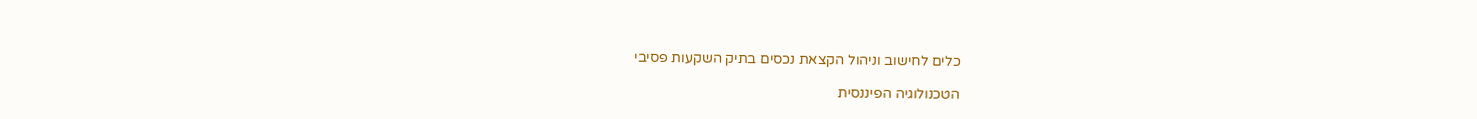כלים לחישוב וניהול הקצאת נכסים בתיק השקעות פסיבי

הטכנולוגיה הפיננסית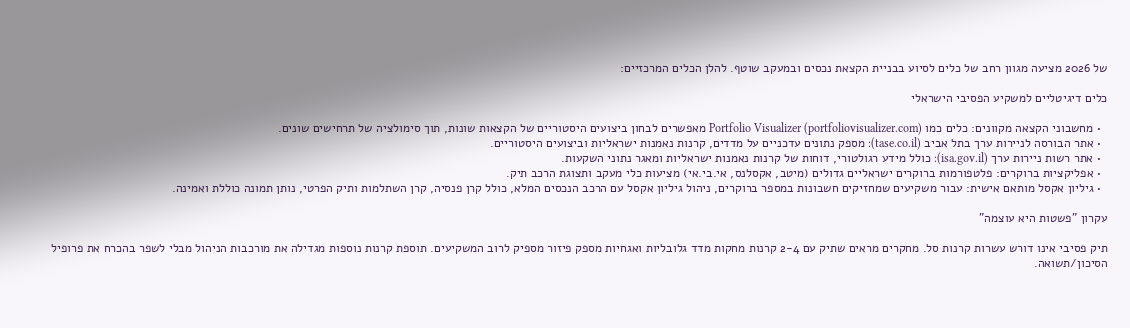של 2026 מציעה מגוון רחב של כלים לסיוע בבניית הקצאת נכסים ובמעקב שוטף. להלן הכלים המרכזיים:

כלים דיגיטליים למשקיע הפסיבי הישראלי

  • מחשבוני הקצאה מקוונים: כלים כמו Portfolio Visualizer (portfoliovisualizer.com) מאפשרים לבחון ביצועים היסטוריים של הקצאות שונות, תוך סימולציה של תרחישים שונים.
  • אתר הבורסה לניירות ערך בתל אביב (tase.co.il): מספק נתונים עדכניים על מדדים, קרנות נאמנות ישראליות וביצועים היסטוריים.
  • אתר רשות ניירות ערך (isa.gov.il): כולל מידע רגולטורי, דוחות של קרנות נאמנות ישראליות ומאגר נתוני השקעות.
  • אפליקציות ברוקרים: פלטפורמות ברוקרים ישראליים גדולים (מיטב, אקסלנס, אי.בי.אי) מציעות כלי מעקב ותצוגת הרכב תיק.
  • גיליון אקסל מותאם אישית: עבור משקיעים שמחזיקים חשבונות במספר ברוקרים, ניהול גיליון אקסל עם הרכב הנכסים המלא, כולל קרן פנסיה, קרן השתלמות ותיק הפרטי, נותן תמונה כוללת ואמינה.

עקרון "פשטות היא עוצמה"

תיק פסיבי אינו דורש עשרות קרנות סל. מחקרים מראים שתיק עם 2-4 קרנות מחקות מדד גלובליות ואגחיות מספק פיזור מספיק לרוב המשקיעים. תוספת קרנות נוספות מגדילה את מורכבות הניהול מבלי לשפר בהכרח את פרופיל הסיכון/תשואה.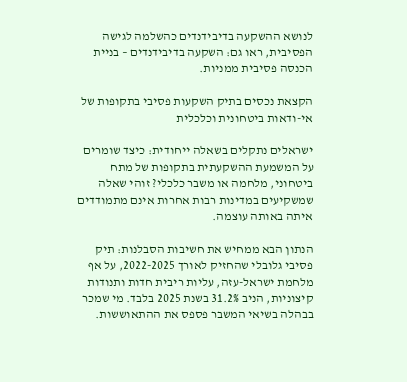לנושא ההשקעה בדיבידנדים כהשלמה לגישה הפסיבית, ראו גם: השקעה בדיבידנדים – בניית הכנסה פסיבית ממניות.

הקצאת נכסים בתיק השקעות פסיבי בתקופות של אי-ודאות ביטחונית וכלכלית

ישראלים נתקלים בשאלה ייחודית: כיצד שומרים על המשמעת ההשקעתית בתקופות של מתח ביטחוני, מלחמה או משבר כלכלי? זוהי שאלה שמשקיעים במדינות רבות אחרות אינם מתמודדים איתה באותה עוצמה.

הנתון הבא ממחיש את חשיבות הסבלנות: תיק פסיבי גלובלי שהחזיק לאורך 2022-2025, על אף מלחמת ישראל-עזה, עליות ריבית חדות ותנודות קיצוניות, הניב 31.2% בשנת 2025 בלבד. מי שמכר בבהלה בשיאי המשבר פספס את ההתאוששות.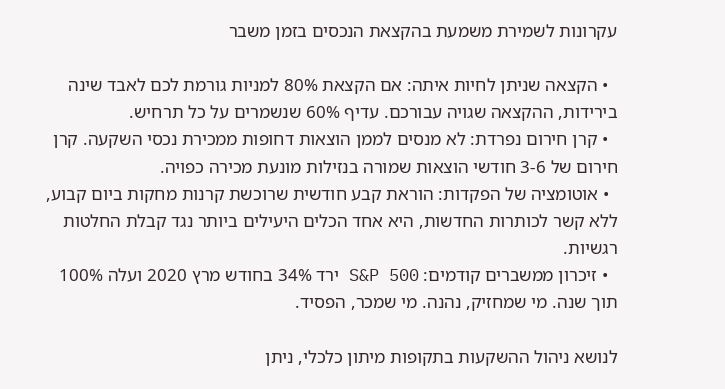עקרונות לשמירת משמעת בהקצאת הנכסים בזמן משבר

  • הקצאה שניתן לחיות איתה: אם הקצאת 80% למניות גורמת לכם לאבד שינה בירידות, ההקצאה שגויה עבורכם. עדיף 60% שנשמרים על כל תרחיש.
  • קרן חירום נפרדת: לא מנסים לממן הוצאות דחופות ממכירת נכסי השקעה. קרן חירום של 3-6 חודשי הוצאות שמורה בנזילות מונעת מכירה כפויה.
  • אוטומציה של הפקדות: הוראת קבע חודשית שרוכשת קרנות מחקות ביום קבוע, ללא קשר לכותרות החדשות, היא אחד הכלים היעילים ביותר נגד קבלת החלטות רגשיות.
  • זיכרון ממשברים קודמים: S&P 500 ירד 34% בחודש מרץ 2020 ועלה 100% תוך שנה. מי שמחזיק, נהנה. מי שמכר, הפסיד.

לנושא ניהול ההשקעות בתקופות מיתון כלכלי, ניתן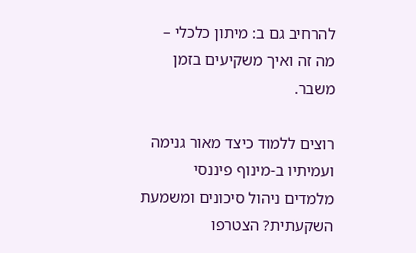להרחיב גם ב: מיתון כלכלי – מה זה ואיך משקיעים בזמן משבר.

רוצים ללמוד כיצד מאור גנימה ועמיתיו ב-מינוף פיננסי מלמדים ניהול סיכונים ומשמעת השקעתית? הצטרפו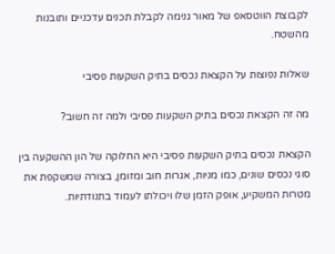לקבוצת הווטסאפ של מאור גנימה לקבלת תכנים עדכניים ותובנות מהשטח.

שאלות נפוצות על הקצאת נכסים בתיק השקעות פסיבי

מה זה הקצאת נכסים בתיק השקעות פסיבי ולמה זה חשוב?

הקצאת נכסים בתיק השקעות פסיבי היא החלוקה של הון ההשקעה בין סוגי נכסים שונים, כמו מניות, אגרות חוב ומזומן, בצורה שמשקפת את מטרות המשקיע, אופק הזמן שלו ויכולתו לעמוד בתנודתיות.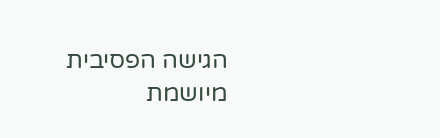הגישה הפסיבית מיושמת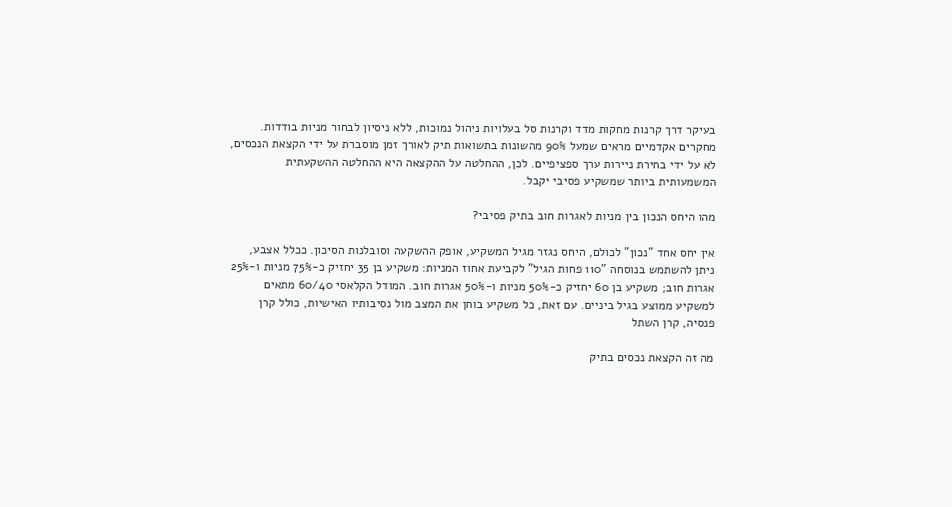בעיקר דרך קרנות מחקות מדד וקרנות סל בעלויות ניהול נמוכות, ללא ניסיון לבחור מניות בודדות. מחקרים אקדמיים מראים שמעל 90% מהשונות בתשואות תיק לאורך זמן מוסברת על ידי הקצאת הנכסים, לא על ידי בחירת ניירות ערך ספציפיים. לכן, ההחלטה על ההקצאה היא ההחלטה ההשקעתית המשמעותית ביותר שמשקיע פסיבי יקבל.

מהו היחס הנכון בין מניות לאגרות חוב בתיק פסיבי?

אין יחס אחד "נכון" לכולם, היחס נגזר מגיל המשקיע, אופק ההשקעה וסובלנות הסיכון. ככלל אצבע, ניתן להשתמש בנוסחה "110 פחות הגיל" לקביעת אחוז המניות: משקיע בן 35 יחזיק כ-75% מניות ו-25% אגרות חוב; משקיע בן 60 יחזיק כ-50% מניות ו-50% אגרות חוב. המודל הקלאסי 60/40 מתאים למשקיע ממוצע בגיל ביניים. עם זאת, כל משקיע בוחן את המצב מול נסיבותיו האישיות, כולל קרן פנסיה, קרן השתל

מה זה הקצאת נכסים בתיק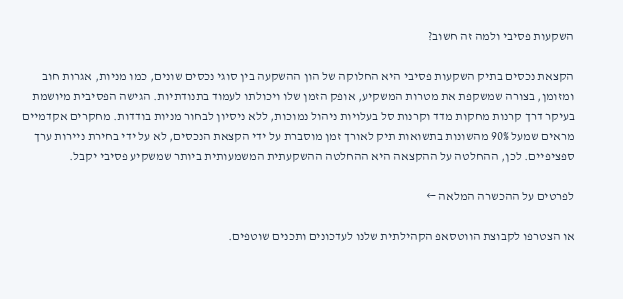השקעות פסיבי ולמה זה חשוב?

הקצאת נכסים בתיק השקעות פסיבי היא החלוקה של הון ההשקעה בין סוגי נכסים שונים, כמו מניות, אגרות חוב ומזומן, בצורה שמשקפת את מטרות המשקיע, אופק הזמן שלו ויכולתו לעמוד בתנודתיות. הגישה הפסיבית מיושמת בעיקר דרך קרנות מחקות מדד וקרנות סל בעלויות ניהול נמוכות, ללא ניסיון לבחור מניות בודדות. מחקרים אקדמיים מראים שמעל 90% מהשונות בתשואות תיק לאורך זמן מוסברת על ידי הקצאת הנכסים, לא על ידי בחירת ניירות ערך ספציפיים. לכן, ההחלטה על ההקצאה היא ההחלטה ההשקעתית המשמעותית ביותר שמשקיע פסיבי יקבל.

לפרטים על ההכשרה המלאה ←

או הצטרפו לקבוצת הווטסאפ הקהילתית שלנו לעדכונים ותכנים שוטפים.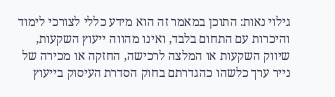גילוי נאות: התוכן במאמר זה הוא מידע כללי לצורכי לימוד והיכרות עם התחום בלבד, ואינו מהווה ייעוץ השקעות, שיווק השקעות או המלצה לרכישה, החזקה או מכירה של נייר ערך כלשהו כהגדרתם בחוק הסדרת העיסוק בייעוץ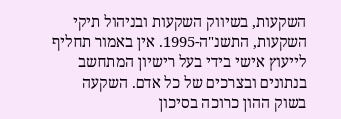השקעות, בשיווק השקעות ובניהול תיקי השקעות, התשנ"ה-1995. אין באמור תחליף לייעוץ אישי בידי בעל רישיון המתחשב בנתונים ובצרכים של כל אדם. השקעה בשוק ההון כרוכה בסיכון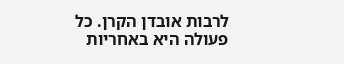לרבות אובדן הקרן. כל פעולה היא באחריות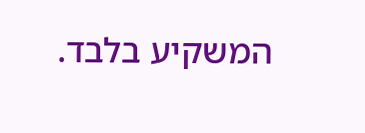המשקיע בלבד.